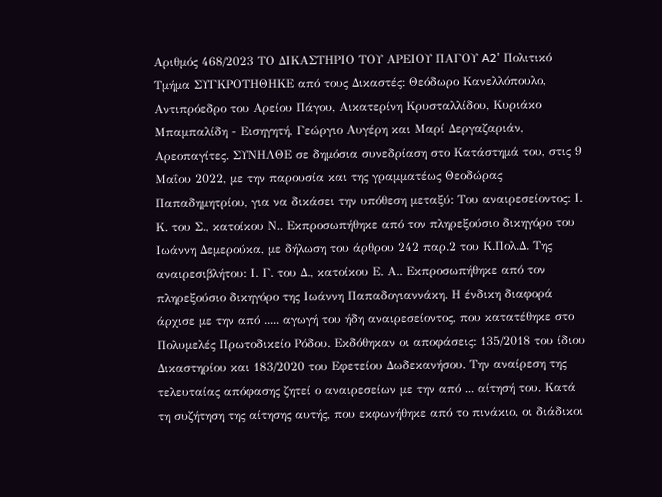Αριθμός 468/2023 ΤΟ ΔΙΚΑΣΤΗΡΙΟ ΤΟΥ ΑΡΕΙΟΥ ΠΑΓΟΥ A2' Πολιτικό Τμήμα ΣΥΓΚΡΟΤΗΘΗΚΕ από τους Δικαστές: Θεόδωρο Κανελλόπουλο, Αντιπρόεδρο του Αρείου Πάγου, Αικατερίνη Κρυσταλλίδου, Κυριάκο Μπαμπαλίδη - Εισηγητή, Γεώργιο Αυγέρη και Μαρί Δεργαζαριάν, Αρεοπαγίτες. ΣΥΝΗΛΘΕ σε δημόσια συνεδρίαση στο Κατάστημά του, στις 9 Μαΐου 2022, με την παρουσία και της γραμματέως Θεοδώρας Παπαδημητρίου, για να δικάσει την υπόθεση μεταξύ: Του αναιρεσείοντος: Ι. Κ. του Σ., κατοίκου Ν.. Εκπροσωπήθηκε από τον πληρεξούσιο δικηγόρο του Ιωάννη Δεμερούκα, με δήλωση του άρθρου 242 παρ.2 του Κ.Πολ.Δ. Της αναιρεσιβλήτου: Ι. Γ. του Δ., κατοίκου Ε. Α.. Εκπροσωπήθηκε από τον πληρεξούσιο δικηγόρο της Ιωάννη Παπαδογιαννάκη. Η ένδικη διαφορά άρχισε με την από ..... αγωγή του ήδη αναιρεσείοντος, που κατατέθηκε στο Πολυμελές Πρωτοδικείο Ρόδου. Εκδόθηκαν οι αποφάσεις: 135/2018 του ίδιου Δικαστηρίου και 183/2020 του Εφετείου Δωδεκανήσου. Την αναίρεση της τελευταίας απόφασης ζητεί ο αναιρεσείων με την από ... αίτησή του. Κατά τη συζήτηση της αίτησης αυτής, που εκφωνήθηκε από το πινάκιο, οι διάδικοι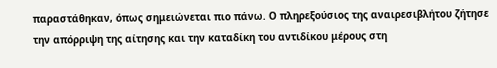παραστάθηκαν, όπως σημειώνεται πιο πάνω. Ο πληρεξούσιος της αναιρεσιβλήτου ζήτησε την απόρριψη της αίτησης και την καταδίκη του αντιδίκου μέρους στη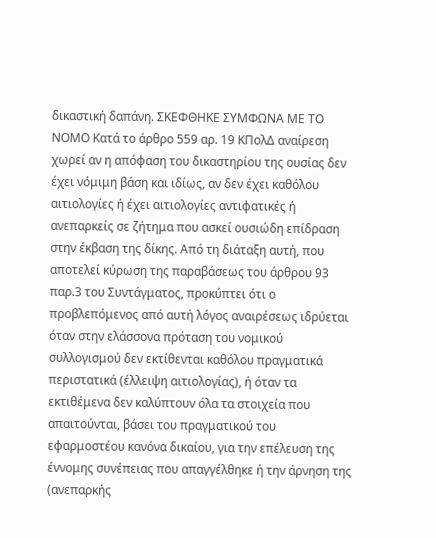δικαστική δαπάνη. ΣΚΕΦΘΗΚΕ ΣΥΜΦΩΝΑ ΜΕ ΤΟ ΝΟΜΟ Κατά το άρθρο 559 αρ. 19 ΚΠολΔ αναίρεση χωρεί αν η απόφαση του δικαστηρίου της ουσίας δεν έχει νόμιμη βάση και ιδίως, αν δεν έχει καθόλου αιτιολογίες ή έχει αιτιολογίες αντιφατικές ή ανεπαρκείς σε ζήτημα που ασκεί ουσιώδη επίδραση στην έκβαση της δίκης. Από τη διάταξη αυτή, που αποτελεί κύρωση της παραβάσεως του άρθρου 93 παρ.3 του Συντάγματος, προκύπτει ότι ο προβλεπόμενος από αυτή λόγος αναιρέσεως ιδρύεται όταν στην ελάσσονα πρόταση του νομικού συλλογισμού δεν εκτίθενται καθόλου πραγματικά περιστατικά (έλλειψη αιτιολογίας), ή όταν τα εκτιθέμενα δεν καλύπτουν όλα τα στοιχεία που απαιτούνται, βάσει του πραγματικού του εφαρμοστέου κανόνα δικαίου, για την επέλευση της έννομης συνέπειας που απαγγέλθηκε ή την άρνηση της (ανεπαρκής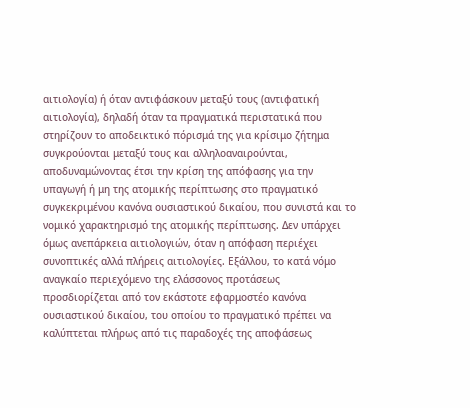αιτιολογία) ή όταν αντιφάσκουν μεταξύ τους (αντιφατική αιτιολογία), δηλαδή όταν τα πραγματικά περιστατικά που στηρίζουν το αποδεικτικό πόρισμά της για κρίσιμο ζήτημα συγκρούονται μεταξύ τους και αλληλοαναιρούνται, αποδυναμώνοντας έτσι την κρίση της απόφασης για την υπαγωγή ή μη της ατομικής περίπτωσης στο πραγματικό συγκεκριμένου κανόνα ουσιαστικού δικαίου, που συνιστά και το νομικό χαρακτηρισμό της ατομικής περίπτωσης. Δεν υπάρχει όμως ανεπάρκεια αιτιολογιών, όταν η απόφαση περιέχει συνοπτικές αλλά πλήρεις αιτιολογίες. Εξάλλου, το κατά νόμο αναγκαίο περιεχόμενο της ελάσσονος προτάσεως προσδιορίζεται από τον εκάστοτε εφαρμοστέο κανόνα ουσιαστικού δικαίου, του οποίου το πραγματικό πρέπει να καλύπτεται πλήρως από τις παραδοχές της αποφάσεως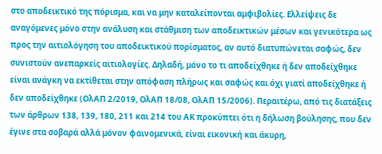στο αποδεικτικό της πόρισμα, και να μην καταλείπονται αμφιβολίες. Ελλείψεις δε αναγόμενες μόνο στην ανάλυση και στάθμιση των αποδεικτικών μέσων και γενικότερα ως προς την αιτιολόγηση του αποδεικτικού πορίσματος, αν αυτό διατυπώνεται σαφώς, δεν συνιστούν ανεπαρκείς αιτιολογίες. Δηλαδή, μόνο το τι αποδείχθηκε ή δεν αποδείχθηκε είναι ανάγκη να εκτίθεται στην απόφαση πλήρως και σαφώς και όχι γιατί αποδείχθηκε ή δεν αποδείχθηκε (ΟλΑΠ 2/2019, ΟλΑΠ 18/08, ΟλΑΠ 15/2006). Περαιτέρω, από τις διατάξεις των άρθρων 138, 139, 180, 211 και 214 του ΑΚ προκύπτει ότι η δήλωση βούλησης, που δεν έγινε στα σοβαρά αλλά μόνον φαινομενικά, είναι εικονική και άκυρη,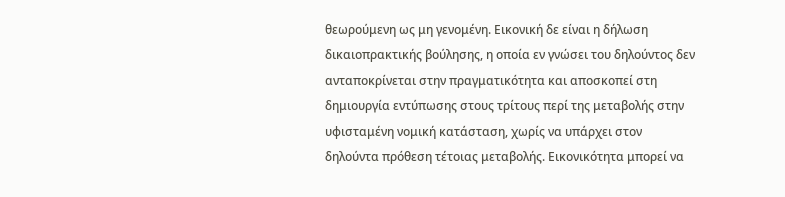θεωρούμενη ως μη γενομένη. Εικονική δε είναι η δήλωση δικαιοπρακτικής βούλησης, η οποία εν γνώσει του δηλούντος δεν ανταποκρίνεται στην πραγματικότητα και αποσκοπεί στη δημιουργία εντύπωσης στους τρίτους περί της μεταβολής στην υφισταμένη νομική κατάσταση, χωρίς να υπάρχει στον δηλούντα πρόθεση τέτοιας μεταβολής. Εικονικότητα μπορεί να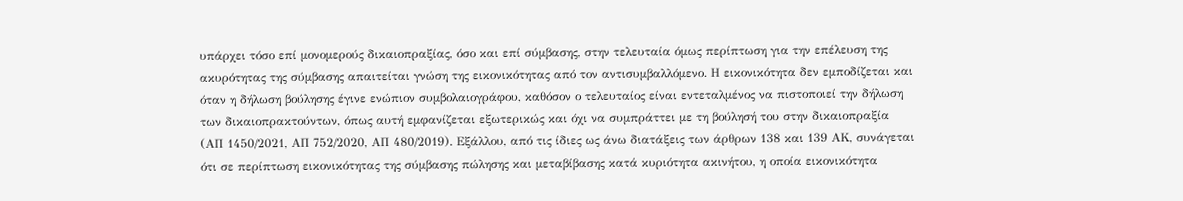υπάρχει τόσο επί μονομερούς δικαιοπραξίας, όσο και επί σύμβασης, στην τελευταία όμως περίπτωση για την επέλευση της ακυρότητας της σύμβασης απαιτείται γνώση της εικονικότητας από τον αντισυμβαλλόμενο. Η εικονικότητα δεν εμποδίζεται και όταν η δήλωση βούλησης έγινε ενώπιον συμβολαιογράφου, καθόσον ο τελευταίος είναι εντεταλμένος να πιστοποιεί την δήλωση των δικαιοπρακτούντων, όπως αυτή εμφανίζεται εξωτερικώς και όχι να συμπράττει με τη βούλησή του στην δικαιοπραξία (ΑΠ 1450/2021, ΑΠ 752/2020, ΑΠ 480/2019). Εξάλλου, από τις ίδιες ως άνω διατάξεις των άρθρων 138 και 139 ΑΚ, συνάγεται ότι σε περίπτωση εικονικότητας της σύμβασης πώλησης και μεταβίβασης κατά κυριότητα ακινήτου, η οποία εικονικότητα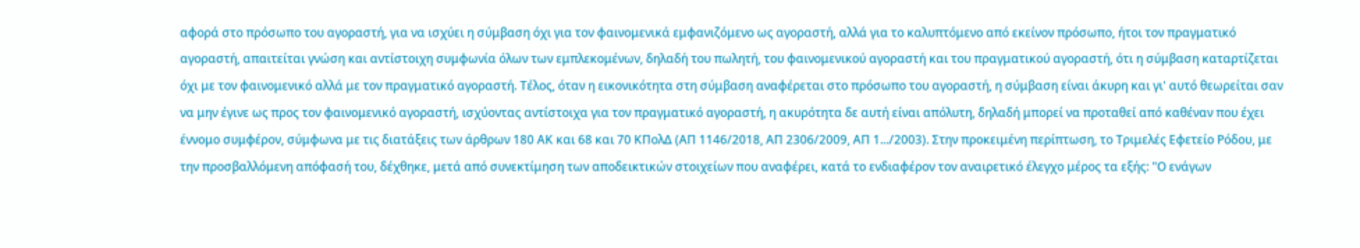αφορά στο πρόσωπο του αγοραστή, για να ισχύει η σύμβαση όχι για τον φαινομενικά εμφανιζόμενο ως αγοραστή, αλλά για το καλυπτόμενο από εκείνον πρόσωπο, ήτοι τον πραγματικό αγοραστή, απαιτείται γνώση και αντίστοιχη συμφωνία όλων των εμπλεκομένων, δηλαδή του πωλητή, του φαινομενικού αγοραστή και του πραγματικού αγοραστή, ότι η σύμβαση καταρτίζεται όχι με τον φαινομενικό αλλά με τον πραγματικό αγοραστή. Τέλος, όταν η εικονικότητα στη σύμβαση αναφέρεται στο πρόσωπο του αγοραστή, η σύμβαση είναι άκυρη και γι' αυτό θεωρείται σαν να μην έγινε ως προς τον φαινομενικό αγοραστή, ισχύοντας αντίστοιχα για τον πραγματικό αγοραστή, η ακυρότητα δε αυτή είναι απόλυτη, δηλαδή μπορεί να προταθεί από καθέναν που έχει έννομο συμφέρον, σύμφωνα με τις διατάξεις των άρθρων 180 ΑΚ και 68 και 70 ΚΠολΔ (ΑΠ 1146/2018, ΑΠ 2306/2009, ΑΠ 1.../2003). Στην προκειμένη περίπτωση, το Τριμελές Εφετείο Ρόδου, με την προσβαλλόμενη απόφασή του, δέχθηκε, μετά από συνεκτίμηση των αποδεικτικών στοιχείων που αναφέρει, κατά το ενδιαφέρον τον αναιρετικό έλεγχο μέρος τα εξής: "Ο ενάγων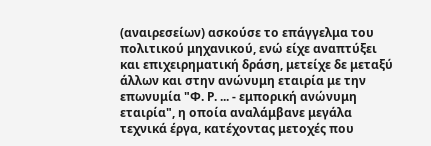(αναιρεσείων) ασκούσε το επάγγελμα του πολιτικού μηχανικού, ενώ είχε αναπτύξει και επιχειρηματική δράση, μετείχε δε μεταξύ άλλων και στην ανώνυμη εταιρία με την επωνυμία "Φ. Ρ. ... - εμπορική ανώνυμη εταιρία", η οποία αναλάμβανε μεγάλα τεχνικά έργα, κατέχοντας μετοχές που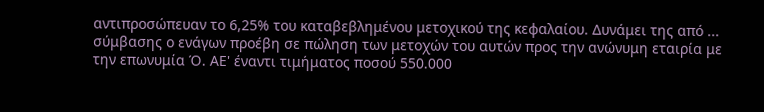αντιπροσώπευαν το 6,25% του καταβεβλημένου μετοχικού της κεφαλαίου. Δυνάμει της από ... σύμβασης ο ενάγων προέβη σε πώληση των μετοχών του αυτών προς την ανώνυμη εταιρία με την επωνυμία Ό. ΑΕ' έναντι τιμήματος ποσού 550.000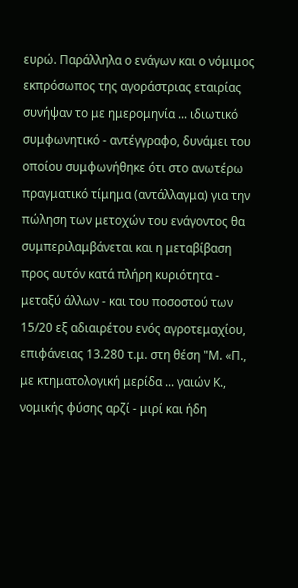ευρώ. Παράλληλα ο ενάγων και ο νόμιμος εκπρόσωπος της αγοράστριας εταιρίας συνήψαν το με ημερομηνία ... ιδιωτικό συμφωνητικό - αντέγγραφο, δυνάμει του οποίου συμφωνήθηκε ότι στο ανωτέρω πραγματικό τίμημα (αντάλλαγμα) για την πώληση των μετοχών του ενάγοντος θα συμπεριλαμβάνεται και η μεταβίβαση προς αυτόν κατά πλήρη κυριότητα - μεταξύ άλλων - και του ποσοστού των 15/20 εξ αδιαιρέτου ενός αγροτεμαχίου, επιφάνειας 13.280 τ.μ. στη θέση "Μ. «Π., με κτηματολογική μερίδα ... γαιών Κ., νομικής φύσης αρζί - μιρί και ήδη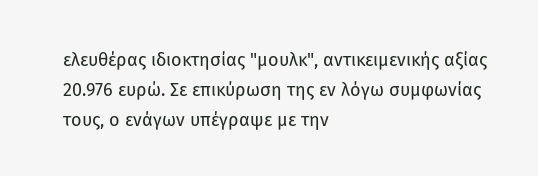ελευθέρας ιδιοκτησίας "μουλκ", αντικειμενικής αξίας 20.976 ευρώ. Σε επικύρωση της εν λόγω συμφωνίας τους, ο ενάγων υπέγραψε με την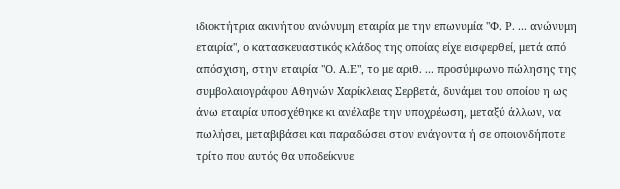ιδιοκτήτρια ακινήτου ανώνυμη εταιρία με την επωνυμία "Φ. Ρ. ... ανώνυμη εταιρία", ο κατασκευαστικός κλάδος της οποίας είχε εισφερθεί, μετά από απόσχιση, στην εταιρία "Ο. Α.Ε", το με αριθ. ... προσύμφωνο πώλησης της συμβολαιογράφου Αθηνών Χαρίκλειας Σερβετά, δυνάμει του οποίου η ως άνω εταιρία υποσχέθηκε κι ανέλαβε την υποχρέωση, μεταξύ άλλων, να πωλήσει, μεταβιβάσει και παραδώσει στον ενάγοντα ή σε οποιονδήποτε τρίτο που αυτός θα υποδείκνυε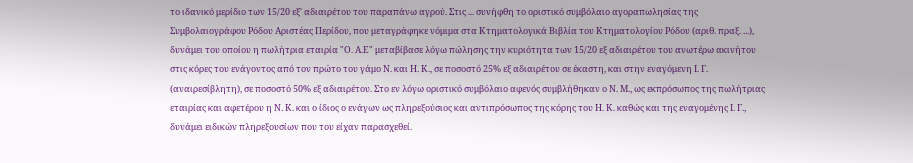το ιδανικό μερίδιο των 15/20 εξ' αδιαιρέτου του παραπάνω αγρού. Στις ... συνήφθη το οριστικό συμβόλαιο αγοραπωλησίας της Συμβολαιογράφου Ρόδου Αριστέας Περίδου, που μεταγράφηκε νόμιμα στα Κτηματολογικά Βιβλία του Κτηματολογίου Ρόδου (αριθ. πραξ. ...), δυνάμει του οποίου η πωλήτρια εταιρία "Ο. Α.Ε" μεταβίβασε λόγω πώλησης την κυριότητα των 15/20 εξ αδιαιρέτου του ανωτέρω ακινήτου στις κόρες του ενάγοντος από τον πρώτο του γάμο Ν. και Η. Κ., σε ποσοστό 25% εξ αδιαιρέτου σε έκαστη, και στην εναγόμενη Ι. Γ. (αναιρεσίβλητη), σε ποσοστό 50% εξ αδιαιρέτου. Στο εν λόγω οριστικό συμβόλαιο αφενός συμβλήθηκαν ο Ν. Μ., ως εκπρόσωπος της πωλήτριας εταιρίας και αφετέρου η Ν. Κ. και ο ίδιος ο ενάγων ως πληρεξούσιος και αντιπρόσωπος της κόρης του Η. Κ. καθώς και της εναγομένης Ι. Γ., δυνάμει ειδικών πληρεξουσίων που του είχαν παρασχεθεί.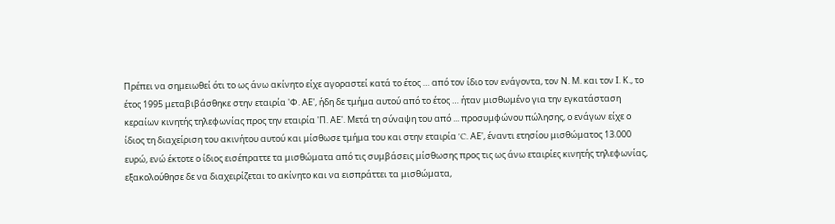Πρέπει να σημειωθεί ότι το ως άνω ακίνητο είχε αγοραστεί κατά το έτος … από τον ίδιο τον ενάγοντα, τον Ν. Μ. και τον Ι. Κ., το έτος 1995 μεταβιβάσθηκε στην εταιρία 'Φ. ΑΕ', ήδη δε τμήμα αυτού από το έτος … ήταν μισθωμένο για την εγκατάσταση κεραίων κινητής τηλεφωνίας προς την εταιρία 'Π. ΑΕ'. Μετά τη σύναψη του από ... προσυμφώνου πώλησης, ο ενάγων είχε ο ίδιος τη διαχείριση του ακινήτου αυτού και μίσθωσε τμήμα του και στην εταιρία 'C. ΑΕ', έναντι ετησίου μισθώματος 13.000 ευρώ, ενώ έκτοτε ο ίδιος εισέπραττε τα μισθώματα από τις συμβάσεις μίσθωσης προς τις ως άνω εταιρίες κινητής τηλεφωνίας, εξακολούθησε δε να διαχειρίζεται το ακίνητο και να εισπράττει τα μισθώματα,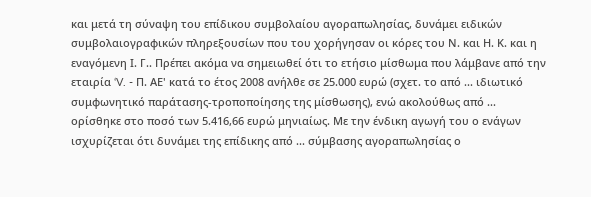και μετά τη σύναψη του επίδικου συμβολαίου αγοραπωλησίας, δυνάμει ειδικών συμβολαιογραφικών πληρεξουσίων που του χορήγησαν οι κόρες του Ν. και Η. Κ. και η εναγόμενη Ι. Γ.. Πρέπει ακόμα να σημειωθεί ότι το ετήσιο μίσθωμα που λάμβανε από την εταιρία ‘V. - Π. ΑΕ' κατά το έτος 2008 ανήλθε σε 25.000 ευρώ (σχετ. το από ... ιδιωτικό συμφωνητικό παράτασης-τροποποίησης της μίσθωσης), ενώ ακολούθως από ... ορίσθηκε στο ποσό των 5.416,66 ευρώ μηνιαίως. Με την ένδικη αγωγή του ο ενάγων ισχυρίζεται ότι δυνάμει της επίδικης από ... σύμβασης αγοραπωλησίας ο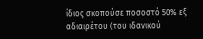ίδιος σκοπούσε ποσοστό 50% εξ αδιαιρέτου (του ιδανικού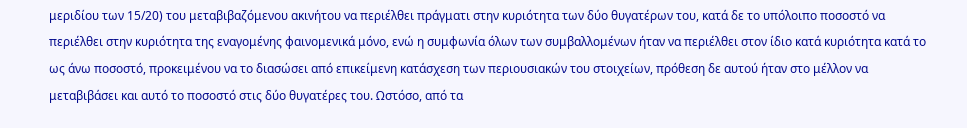μεριδίου των 15/20) του μεταβιβαζόμενου ακινήτου να περιέλθει πράγματι στην κυριότητα των δύο θυγατέρων του, κατά δε το υπόλοιπο ποσοστό να περιέλθει στην κυριότητα της εναγομένης φαινομενικά μόνο, ενώ η συμφωνία όλων των συμβαλλομένων ήταν να περιέλθει στον ίδιο κατά κυριότητα κατά το ως άνω ποσοστό, προκειμένου να το διασώσει από επικείμενη κατάσχεση των περιουσιακών του στοιχείων, πρόθεση δε αυτού ήταν στο μέλλον να μεταβιβάσει και αυτό το ποσοστό στις δύο θυγατέρες του. Ωστόσο, από τα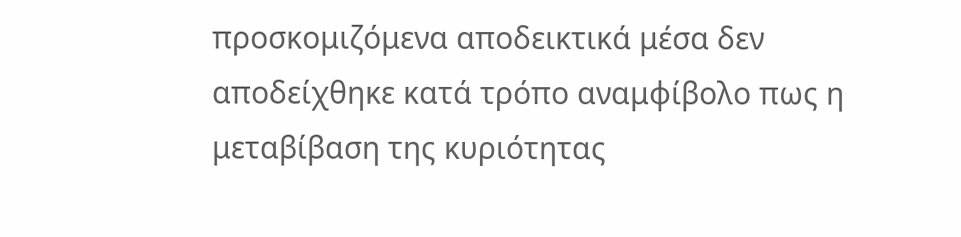προσκομιζόμενα αποδεικτικά μέσα δεν αποδείχθηκε κατά τρόπο αναμφίβολο πως η μεταβίβαση της κυριότητας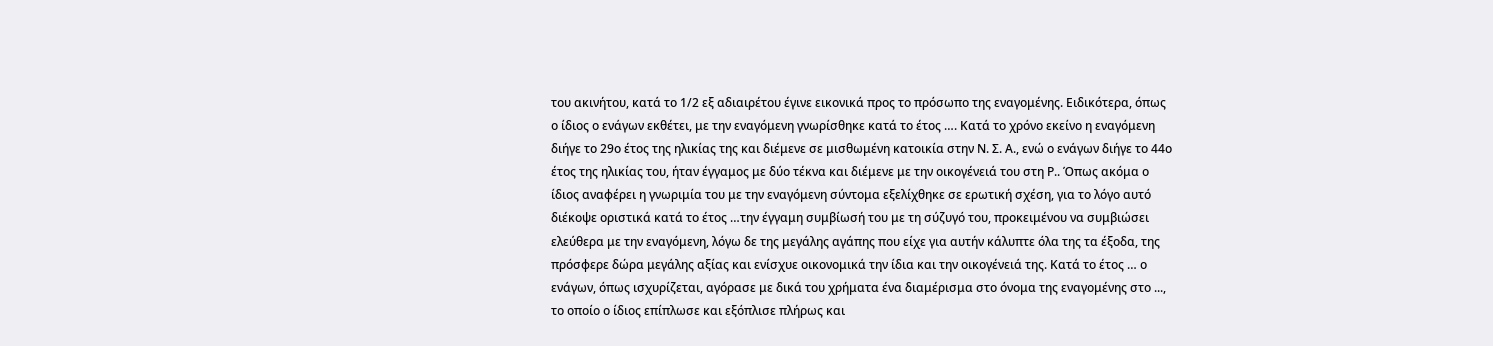του ακινήτου, κατά το 1/2 εξ αδιαιρέτου έγινε εικονικά προς το πρόσωπο της εναγομένης. Ειδικότερα, όπως ο ίδιος ο ενάγων εκθέτει, με την εναγόμενη γνωρίσθηκε κατά το έτος …. Κατά το χρόνο εκείνο η εναγόμενη διήγε το 29ο έτος της ηλικίας της και διέμενε σε μισθωμένη κατοικία στην Ν. Σ. Α., ενώ ο ενάγων διήγε το 44ο έτος της ηλικίας του, ήταν έγγαμος με δύο τέκνα και διέμενε με την οικογένειά του στη Ρ.. Όπως ακόμα ο ίδιος αναφέρει η γνωριμία του με την εναγόμενη σύντομα εξελίχθηκε σε ερωτική σχέση, για το λόγο αυτό διέκοψε οριστικά κατά το έτος …την έγγαμη συμβίωσή του με τη σύζυγό του, προκειμένου να συμβιώσει ελεύθερα με την εναγόμενη, λόγω δε της μεγάλης αγάπης που είχε για αυτήν κάλυπτε όλα της τα έξοδα, της πρόσφερε δώρα μεγάλης αξίας και ενίσχυε οικονομικά την ίδια και την οικογένειά της. Κατά το έτος … ο ενάγων, όπως ισχυρίζεται, αγόρασε με δικά του χρήματα ένα διαμέρισμα στο όνομα της εναγομένης στο ..., το οποίο ο ίδιος επίπλωσε και εξόπλισε πλήρως και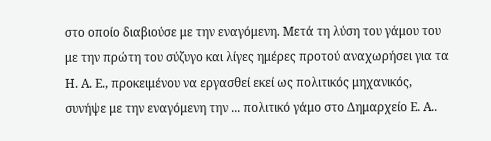στο οποίο διαβιούσε με την εναγόμενη. Μετά τη λύση του γάμου του με την πρώτη του σύζυγο και λίγες ημέρες προτού αναχωρήσει για τα Η. Α. Ε., προκειμένου να εργασθεί εκεί ως πολιτικός μηχανικός, συνήψε με την εναγόμενη την ... πολιτικό γάμο στο Δημαρχείο Ε. Α..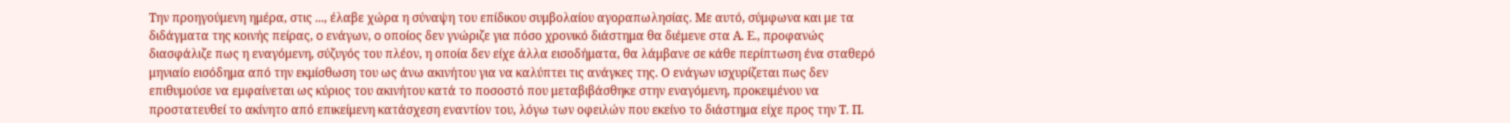Την προηγούμενη ημέρα, στις ..., έλαβε χώρα η σύναψη του επίδικου συμβολαίου αγοραπωλησίας. Με αυτό, σύμφωνα και με τα διδάγματα της κοινής πείρας, o ενάγων, o οποίος δεν γνώριζε για πόσο χρονικό διάστημα θα διέμενε στα Α. Ε., προφανώς διασφάλιζε πως η εναγόμενη, σύζυγός του πλέον, η οποία δεν είχε άλλα εισοδήματα, θα λάμβανε σε κάθε περίπτωση ένα σταθερό μηνιαίο εισόδημα από την εκμίσθωση του ως άνω ακινήτου για να καλύπτει τις ανάγκες της. Ο ενάγων ισχυρίζεται πως δεν επιθυμούσε να εμφαίνεται ως κύριος του ακινήτου κατά το ποσοστό που μεταβιβάσθηκε στην εναγόμενη, προκειμένου να προστατευθεί το ακίνητο από επικείμενη κατάσχεση εναντίον του, λόγω των οφειλών που εκείνο το διάστημα είχε προς την Τ. Π.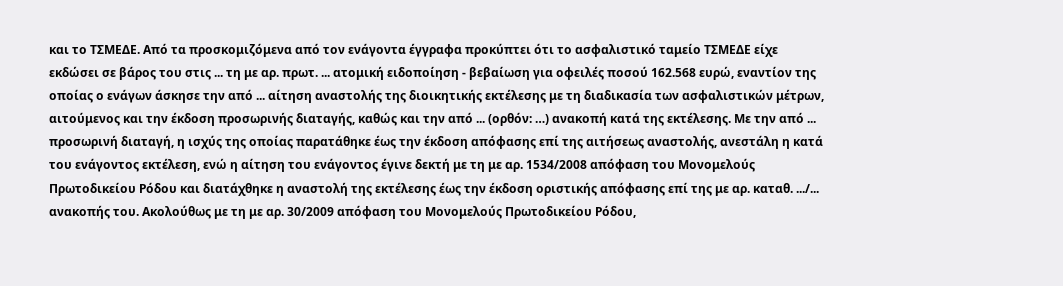και το ΤΣΜΕΔΕ. Από τα προσκομιζόμενα από τον ενάγοντα έγγραφα προκύπτει ότι το ασφαλιστικό ταμείο ΤΣΜΕΔΕ είχε εκδώσει σε βάρος του στις ... τη με αρ. πρωτ. ... ατομική ειδοποίηση - βεβαίωση για οφειλές ποσού 162.568 ευρώ, εναντίον της οποίας ο ενάγων άσκησε την από ... αίτηση αναστολής της διοικητικής εκτέλεσης με τη διαδικασία των ασφαλιστικών μέτρων, αιτούμενος και την έκδοση προσωρινής διαταγής, καθώς και την από ... (ορθόν: …) ανακοπή κατά της εκτέλεσης. Με την από ... προσωρινή διαταγή, η ισχύς της οποίας παρατάθηκε έως την έκδοση απόφασης επί της αιτήσεως αναστολής, ανεστάλη η κατά του ενάγοντος εκτέλεση, ενώ η αίτηση του ενάγοντος έγινε δεκτή με τη με αρ. 1534/2008 απόφαση του Μονομελούς Πρωτοδικείου Ρόδου και διατάχθηκε η αναστολή της εκτέλεσης έως την έκδοση οριστικής απόφασης επί της με αρ. καταθ. .../... ανακοπής του. Ακολούθως με τη με αρ. 30/2009 απόφαση του Μονομελούς Πρωτοδικείου Ρόδου,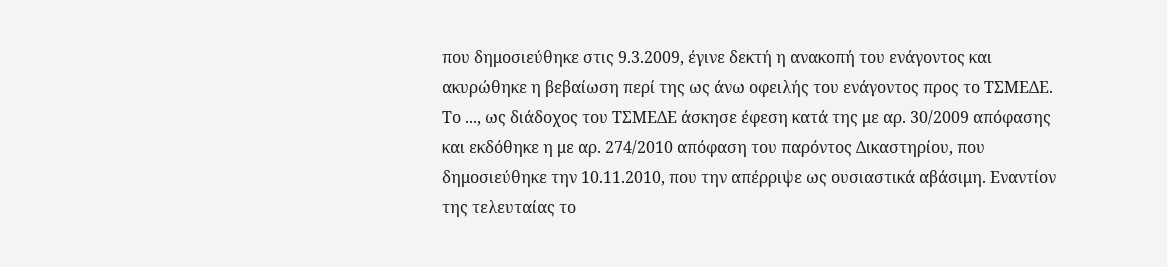που δημοσιεύθηκε στις 9.3.2009, έγινε δεκτή η ανακοπή του ενάγοντος και ακυρώθηκε η βεβαίωση περί της ως άνω οφειλής του ενάγοντος προς το ΤΣΜΕΔΕ. Το ..., ως διάδοχος του ΤΣΜΕΔΕ άσκησε έφεση κατά της με αρ. 30/2009 απόφασης και εκδόθηκε η με αρ. 274/2010 απόφαση του παρόντος Δικαστηρίου, που δημοσιεύθηκε την 10.11.2010, που την απέρριψε ως ουσιαστικά αβάσιμη. Εναντίον της τελευταίας το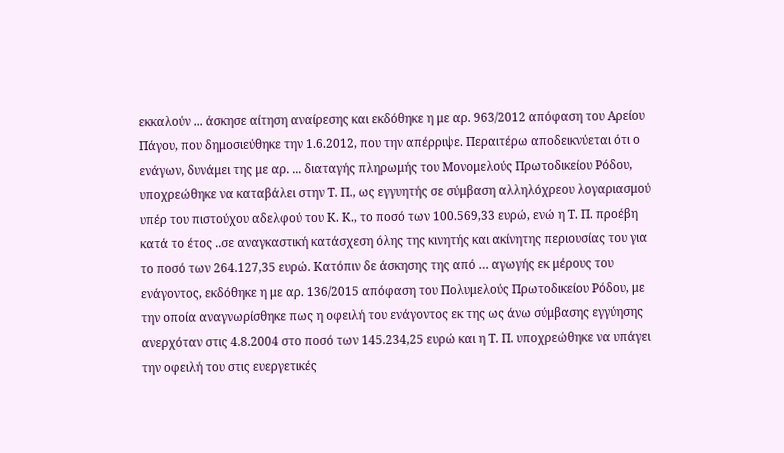εκκαλούν ... άσκησε αίτηση αναίρεσης και εκδόθηκε η με αρ. 963/2012 απόφαση του Αρείου Πάγου, που δημοσιεύθηκε την 1.6.2012, που την απέρριψε. Περαιτέρω αποδεικνύεται ότι ο ενάγων, δυνάμει της με αρ. ... διαταγής πληρωμής του Μονομελούς Πρωτοδικείου Ρόδου, υποχρεώθηκε να καταβάλει στην Τ. Π., ως εγγυητής σε σύμβαση αλληλόχρεου λογαριασμού υπέρ του πιστούχου αδελφού του Κ. Κ., το ποσό των 100.569,33 ευρώ, ενώ η Τ. Π. προέβη κατά το έτος ..σε αναγκαστική κατάσχεση όλης της κινητής και ακίνητης περιουσίας του για το ποσό των 264.127,35 ευρώ. Κατόπιν δε άσκησης της από … αγωγής εκ μέρους του ενάγοντος, εκδόθηκε η με αρ. 136/2015 απόφαση του Πολυμελούς Πρωτοδικείου Ρόδου, με την οποία αναγνωρίσθηκε πως η οφειλή του ενάγοντος εκ της ως άνω σύμβασης εγγύησης ανερχόταν στις 4.8.2004 στο ποσό των 145.234,25 ευρώ και η Τ. Π. υποχρεώθηκε να υπάγει την οφειλή του στις ευεργετικές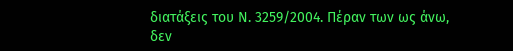διατάξεις του Ν. 3259/2004. Πέραν των ως άνω, δεν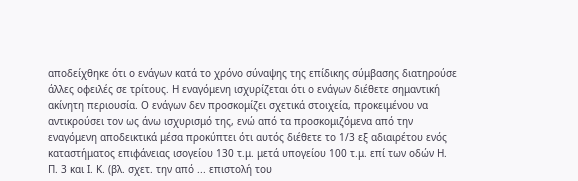αποδείχθηκε ότι ο ενάγων κατά το χρόνο σύναψης της επίδικης σύμβασης διατηρούσε άλλες οφειλές σε τρίτους. Η εναγόμενη ισχυρίζεται ότι ο ενάγων διέθετε σημαντική ακίνητη περιουσία. Ο ενάγων δεν προσκομίζει σχετικά στοιχεία, προκειμένου να αντικρούσει τον ως άνω ισχυρισμό της, ενώ από τα προσκομιζόμενα από την εναγόμενη αποδεικτικά μέσα προκύπτει ότι αυτός διέθετε το 1/3 εξ αδιαιρέτου ενός καταστήματος επιφάνειας ισογείου 130 τ.μ. μετά υπογείου 100 τ.μ. επί των οδών Η. Π. 3 και Ι. Κ. (βλ. σχετ. την από ... επιστολή του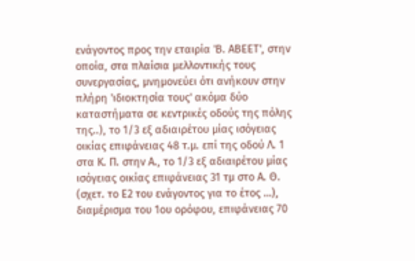ενάγοντος προς την εταιρία 'Β. ΑΒΕΕΤ', στην οποία, στα πλαίσια μελλοντικής τους συνεργασίας, μνημονεύει ότι ανήκουν στην πλήρη 'ιδιοκτησία τους' ακόμα δύο καταστήματα σε κεντρικές οδούς της πόλης της..), το 1/3 εξ αδιαιρέτου μίας ισόγειας οικίας επιφάνειας 48 τ.μ. επί της οδού Λ. 1 στα Κ. Π. στην Α., το 1/3 εξ αδιαιρέτου μίας ισόγειας οικίας επιφάνειας 31 τμ στο Α. Θ. (σχετ. το Ε2 του ενάγοντος για το έτος …), διαμέρισμα του 1ου ορόφου, επιφάνειας 70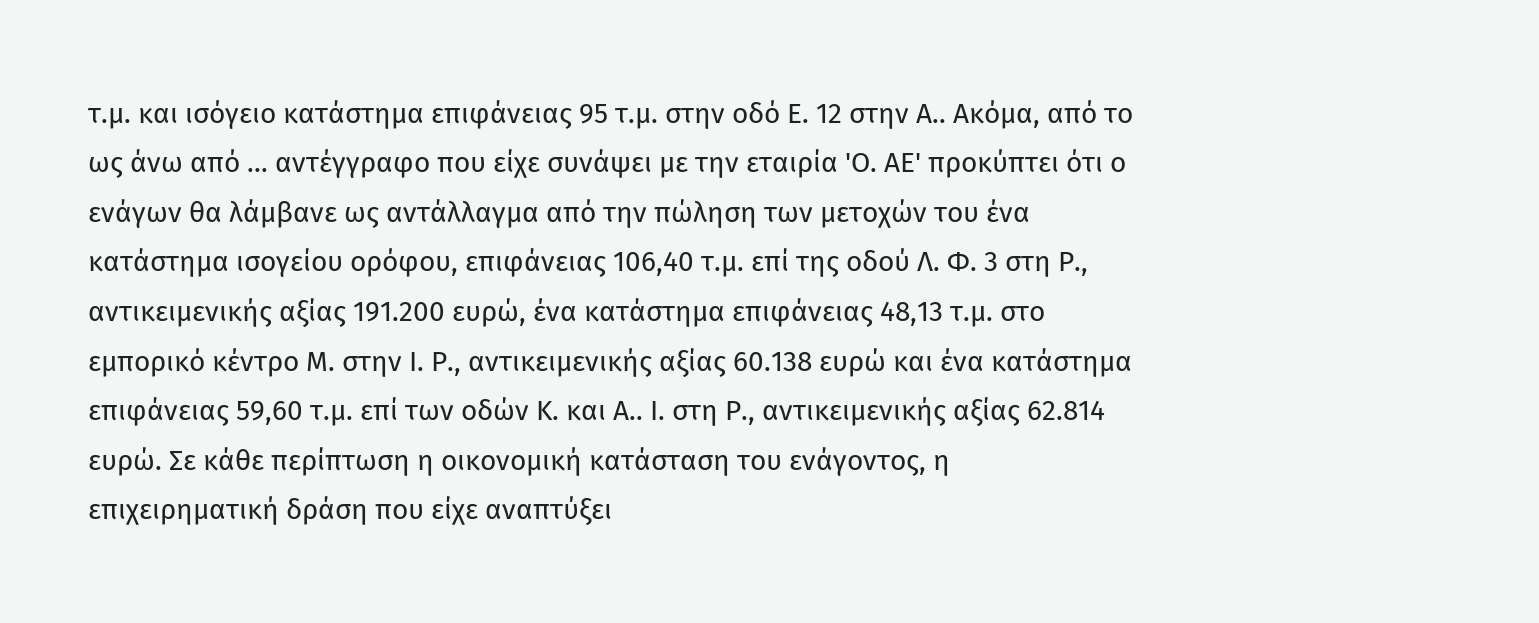τ.μ. και ισόγειο κατάστημα επιφάνειας 95 τ.μ. στην οδό Ε. 12 στην Α.. Ακόμα, από το ως άνω από ... αντέγγραφο που είχε συνάψει με την εταιρία 'Ο. ΑΕ' προκύπτει ότι ο ενάγων θα λάμβανε ως αντάλλαγμα από την πώληση των μετοχών του ένα κατάστημα ισογείου ορόφου, επιφάνειας 106,40 τ.μ. επί της οδού Λ. Φ. 3 στη Ρ., αντικειμενικής αξίας 191.200 ευρώ, ένα κατάστημα επιφάνειας 48,13 τ.μ. στο εμπορικό κέντρο Μ. στην Ι. Ρ., αντικειμενικής αξίας 60.138 ευρώ και ένα κατάστημα επιφάνειας 59,60 τ.μ. επί των οδών Κ. και Α.. Ι. στη Ρ., αντικειμενικής αξίας 62.814 ευρώ. Σε κάθε περίπτωση η οικονομική κατάσταση του ενάγοντος, η επιχειρηματική δράση που είχε αναπτύξει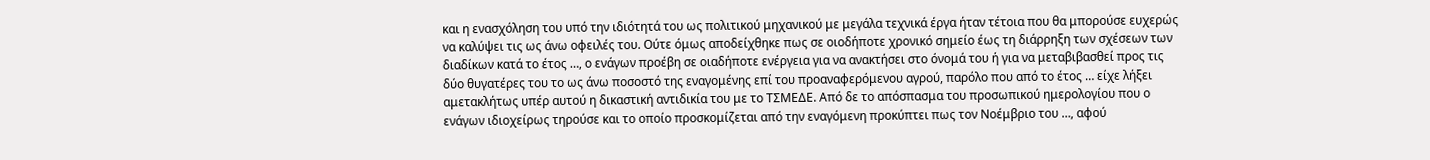και η ενασχόληση του υπό την ιδιότητά του ως πολιτικού μηχανικού με μεγάλα τεχνικά έργα ήταν τέτοια που θα μπορούσε ευχερώς να καλύψει τις ως άνω οφειλές του. Ούτε όμως αποδείχθηκε πως σε οιοδήποτε χρονικό σημείο έως τη διάρρηξη των σχέσεων των διαδίκων κατά το έτος …, ο ενάγων προέβη σε οιαδήποτε ενέργεια για να ανακτήσει στο όνομά του ή για να μεταβιβασθεί προς τις δύο θυγατέρες του το ως άνω ποσοστό της εναγομένης επί του προαναφερόμενου αγρού, παρόλο που από το έτος … είχε λήξει αμετακλήτως υπέρ αυτού η δικαστική αντιδικία του με το ΤΣΜΕΔΕ. Από δε το απόσπασμα του προσωπικού ημερολογίου που ο ενάγων ιδιοχείρως τηρούσε και το οποίο προσκομίζεται από την εναγόμενη προκύπτει πως τον Νοέμβριο του …, αφού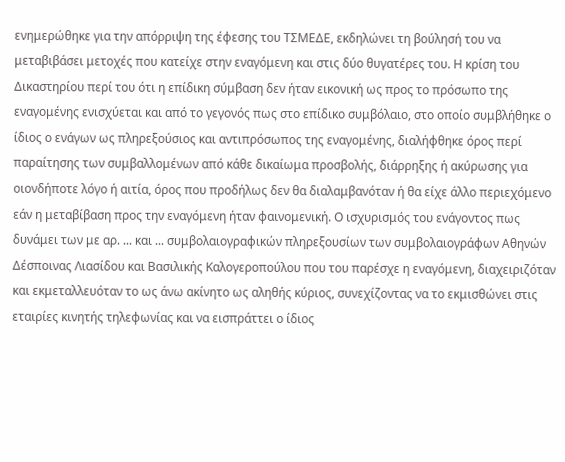ενημερώθηκε για την απόρριψη της έφεσης του ΤΣΜΕΔΕ, εκδηλώνει τη βούλησή του να μεταβιβάσει μετοχές που κατείχε στην εναγόμενη και στις δύο θυγατέρες του. Η κρίση του Δικαστηρίου περί του ότι η επίδικη σύμβαση δεν ήταν εικονική ως προς το πρόσωπο της εναγομένης ενισχύεται και από το γεγονός πως στο επίδικο συμβόλαιο, στο οποίο συμβλήθηκε ο ίδιος ο ενάγων ως πληρεξούσιος και αντιπρόσωπος της εναγομένης, διαλήφθηκε όρος περί παραίτησης των συμβαλλομένων από κάθε δικαίωμα προσβολής, διάρρηξης ή ακύρωσης για οιονδήποτε λόγο ή αιτία, όρος που προδήλως δεν θα διαλαμβανόταν ή θα είχε άλλο περιεχόμενο εάν η μεταβίβαση προς την εναγόμενη ήταν φαινομενική. Ο ισχυρισμός του ενάγοντος πως δυνάμει των με αρ. ... και ... συμβολαιογραφικών πληρεξουσίων των συμβολαιογράφων Αθηνών Δέσποινας Λιασίδου και Βασιλικής Καλογεροπούλου που του παρέσχε η εναγόμενη, διαχειριζόταν και εκμεταλλευόταν το ως άνω ακίνητο ως αληθής κύριος, συνεχίζοντας να το εκμισθώνει στις εταιρίες κινητής τηλεφωνίας και να εισπράττει ο ίδιος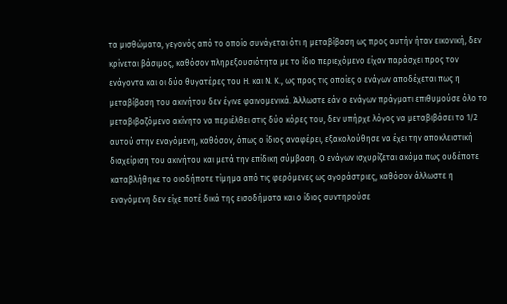τα μισθώματα, γεγονός από το οποίο συνάγεται ότι η μεταβίβαση ως προς αυτήν ήταν εικονική, δεν κρίνεται βάσιμος, καθόσον πληρεξουσιότητα με το ίδιο περιεχόμενο είχαν παράσχει προς τον ενάγοντα και οι δύο θυγατέρες του Η. και Ν. Κ., ως προς τις οποίες ο ενάγων αποδέχεται πως η μεταβίβαση του ακινήτου δεν έγινε φαινομενικά. Άλλωστε εάν ο ενάγων πράγματι επιθυμούσε όλο το μεταβιβαζόμενο ακίνητο να περιέλθει στις δύο κόρες του, δεν υπήρχε λόγος να μεταβιβάσει το 1/2 αυτού στην εναγόμενη, καθόσον, όπως ο ίδιος αναφέρει, εξακολούθησε να έχει την αποκλειστική διαχείριση του ακινήτου και μετά την επίδικη σύμβαση. Ο ενάγων ισχυρίζεται ακόμα πως ουδέποτε καταβλήθηκε το οιοδήποτε τίμημα από τις φερόμενες ως αγοράστριες, καθόσον άλλωστε η εναγόμενη δεν είχε ποτέ δικά της εισοδήματα και ο ίδιος συντηρούσε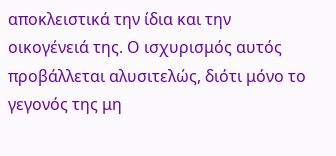αποκλειστικά την ίδια και την οικογένειά της. Ο ισχυρισμός αυτός προβάλλεται αλυσιτελώς, διότι μόνο το γεγονός της μη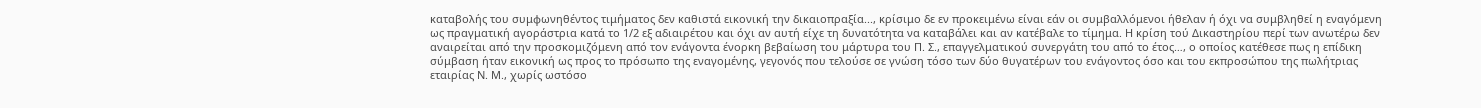καταβολής του συμφωνηθέντος τιμήματος δεν καθιστά εικονική την δικαιοπραξία..., κρίσιμο δε εν προκειμένω είναι εάν οι συμβαλλόμενοι ήθελαν ή όχι να συμβληθεί η εναγόμενη ως πραγματική αγοράστρια κατά το 1/2 εξ αδιαιρέτου και όχι αν αυτή είχε τη δυνατότητα να καταβάλει και αν κατέβαλε το τίμημα. Η κρίση τού Δικαστηρίου περί των ανωτέρω δεν αναιρείται από την προσκομιζόμενη από τον ενάγοντα ένορκη βεβαίωση του μάρτυρα του Π. Σ., επαγγελματικού συνεργάτη του από το έτος…, ο οποίος κατέθεσε πως η επίδικη σύμβαση ήταν εικονική ως προς το πρόσωπο της εναγομένης, γεγονός που τελούσε σε γνώση τόσο των δύο θυγατέρων του ενάγοντος όσο και του εκπροσώπου της πωλήτριας εταιρίας Ν. Μ., χωρίς ωστόσο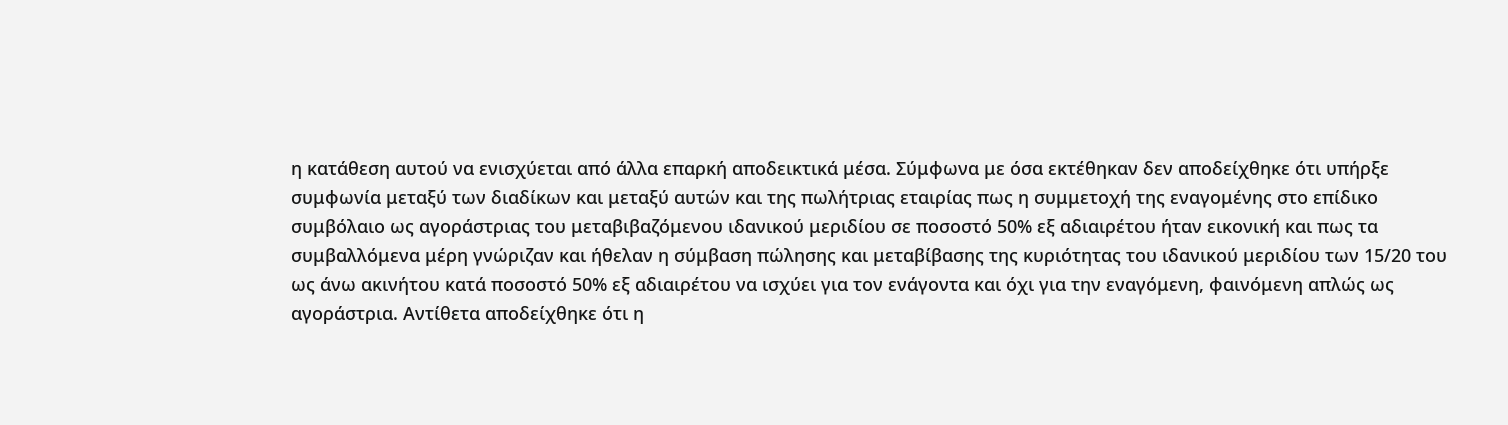η κατάθεση αυτού να ενισχύεται από άλλα επαρκή αποδεικτικά μέσα. Σύμφωνα με όσα εκτέθηκαν δεν αποδείχθηκε ότι υπήρξε συμφωνία μεταξύ των διαδίκων και μεταξύ αυτών και της πωλήτριας εταιρίας πως η συμμετοχή της εναγομένης στο επίδικο συμβόλαιο ως αγοράστριας του μεταβιβαζόμενου ιδανικού μεριδίου σε ποσοστό 50% εξ αδιαιρέτου ήταν εικονική και πως τα συμβαλλόμενα μέρη γνώριζαν και ήθελαν η σύμβαση πώλησης και μεταβίβασης της κυριότητας του ιδανικού μεριδίου των 15/20 του ως άνω ακινήτου κατά ποσοστό 50% εξ αδιαιρέτου να ισχύει για τον ενάγοντα και όχι για την εναγόμενη, φαινόμενη απλώς ως αγοράστρια. Αντίθετα αποδείχθηκε ότι η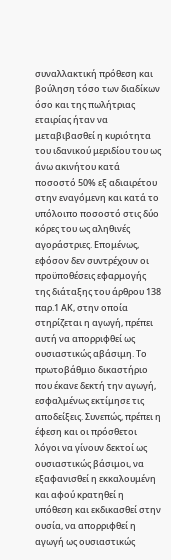συναλλακτική πρόθεση και βούληση τόσο των διαδίκων όσο και της πωλήτριας εταιρίας ήταν να μεταβιβασθεί η κυριότητα του ιδανικού μεριδίου του ως άνω ακινήτου κατά ποσοστό 50% εξ αδιαιρέτου στην εναγόμενη και κατά το υπόλοιπο ποσοστό στις δύο κόρες του ως αληθινές αγοράστριες. Επομένως, εφόσον δεν συντρέχουν οι προϋποθέσεις εφαρμογής της διάταξης του άρθρου 138 παρ.1 ΑΚ, στην οποία στηρίζεται η αγωγή, πρέπει αυτή να απορριφθεί ως ουσιαστικώς αβάσιμη. Το πρωτοβάθμιο δικαστήριο που έκανε δεκτή την αγωγή, εσφαλμένως εκτίμησε τις αποδείξεις. Συνεπώς, πρέπει η έφεση και οι πρόσθετοι λόγοι να γίνουν δεκτοί ως ουσιαστικώς βάσιμοι, να εξαφανισθεί η εκκαλουμένη και αφού κρατηθεί η υπόθεση και εκδικασθεί στην ουσία, να απορριφθεί η αγωγή ως ουσιαστικώς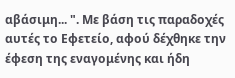αβάσιμη... ". Με βάση τις παραδοχές αυτές το Εφετείο, αφού δέχθηκε την έφεση της εναγομένης και ήδη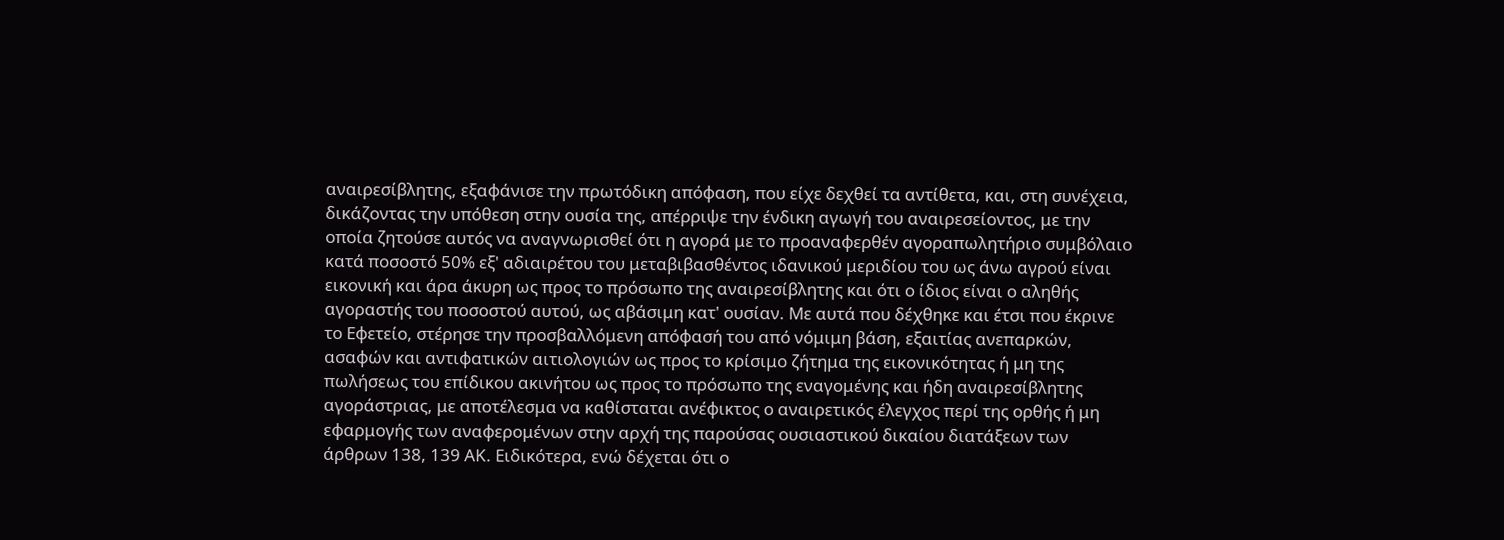αναιρεσίβλητης, εξαφάνισε την πρωτόδικη απόφαση, που είχε δεχθεί τα αντίθετα, και, στη συνέχεια, δικάζοντας την υπόθεση στην ουσία της, απέρριψε την ένδικη αγωγή του αναιρεσείοντος, με την οποία ζητούσε αυτός να αναγνωρισθεί ότι η αγορά με το προαναφερθέν αγοραπωλητήριο συμβόλαιο κατά ποσοστό 50% εξ' αδιαιρέτου του μεταβιβασθέντος ιδανικού μεριδίου του ως άνω αγρού είναι εικονική και άρα άκυρη ως προς το πρόσωπο της αναιρεσίβλητης και ότι ο ίδιος είναι ο αληθής αγοραστής του ποσοστού αυτού, ως αβάσιμη κατ' ουσίαν. Με αυτά που δέχθηκε και έτσι που έκρινε το Εφετείο, στέρησε την προσβαλλόμενη απόφασή του από νόμιμη βάση, εξαιτίας ανεπαρκών, ασαφών και αντιφατικών αιτιολογιών ως προς το κρίσιμο ζήτημα της εικονικότητας ή μη της πωλήσεως του επίδικου ακινήτου ως προς το πρόσωπο της εναγομένης και ήδη αναιρεσίβλητης αγοράστριας, με αποτέλεσμα να καθίσταται ανέφικτος ο αναιρετικός έλεγχος περί της ορθής ή μη εφαρμογής των αναφερομένων στην αρχή της παρούσας ουσιαστικού δικαίου διατάξεων των άρθρων 138, 139 ΑΚ. Ειδικότερα, ενώ δέχεται ότι ο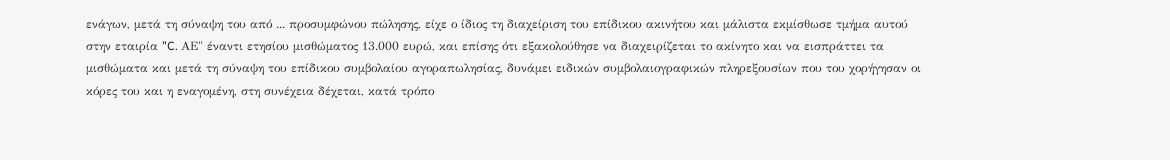ενάγων, μετά τη σύναψη του από ... προσυμφώνου πώλησης, είχε ο ίδιος τη διαχείριση του επίδικου ακινήτου και μάλιστα εκμίσθωσε τμήμα αυτού στην εταιρία "C. ΑΕ" έναντι ετησίου μισθώματος 13.000 ευρώ, και επίσης ότι εξακολούθησε να διαχειρίζεται το ακίνητο και να εισπράττει τα μισθώματα και μετά τη σύναψη του επίδικου συμβολαίου αγοραπωλησίας, δυνάμει ειδικών συμβολαιογραφικών πληρεξουσίων που του χορήγησαν οι κόρες του και η εναγομένη, στη συνέχεια δέχεται, κατά τρόπο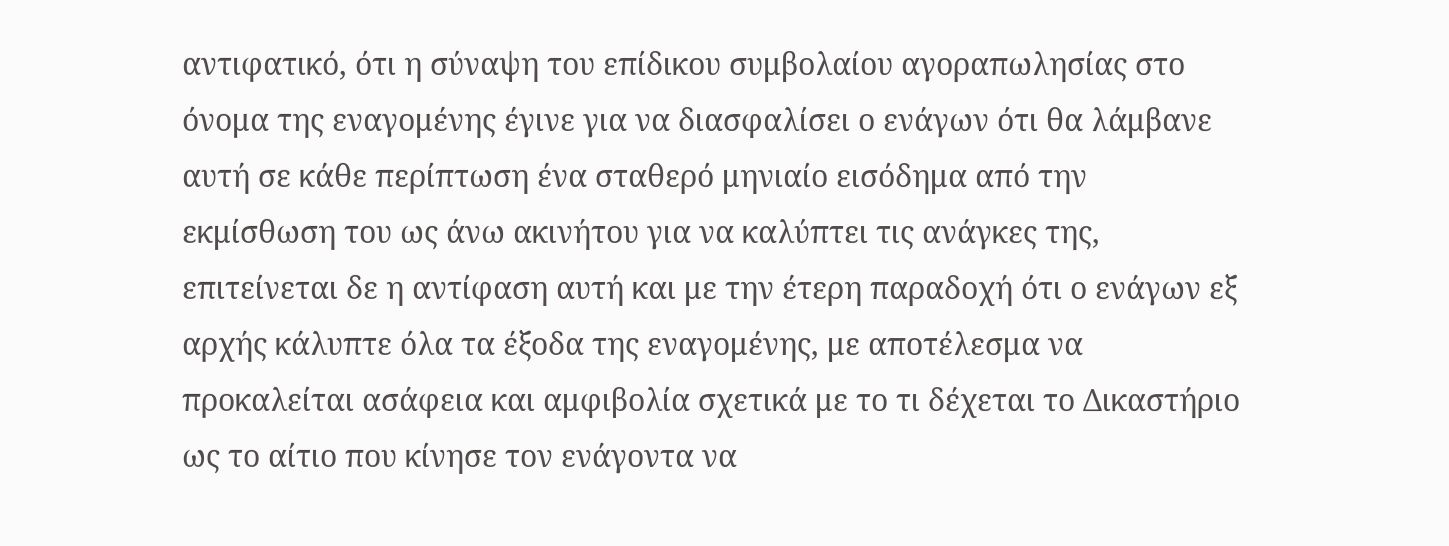αντιφατικό, ότι η σύναψη του επίδικου συμβολαίου αγοραπωλησίας στο όνομα της εναγομένης έγινε για να διασφαλίσει ο ενάγων ότι θα λάμβανε αυτή σε κάθε περίπτωση ένα σταθερό μηνιαίο εισόδημα από την εκμίσθωση του ως άνω ακινήτου για να καλύπτει τις ανάγκες της, επιτείνεται δε η αντίφαση αυτή και με την έτερη παραδοχή ότι ο ενάγων εξ αρχής κάλυπτε όλα τα έξοδα της εναγομένης, με αποτέλεσμα να προκαλείται ασάφεια και αμφιβολία σχετικά με το τι δέχεται το Δικαστήριο ως το αίτιο που κίνησε τον ενάγοντα να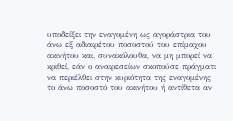υποδείξει την εναγομένη ως αγοράστρια του άνω εξ αδιαιρέτου ποσοστού του επίμαχου ακινήτου και, συνακόλουθα, να μη μπορεί να κριθεί, εάν ο αναιρεσείων σκοπούσε πράγματι να περιέλθει στην κυριότητα της εναγομένης το άνω ποσοστό του ακινήτου ή αντίθετα αν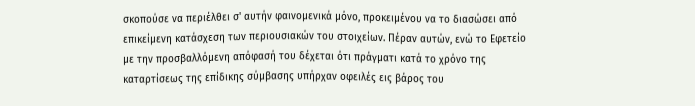σκοπούσε να περιέλθει σ' αυτήν φαινομενικά μόνο, προκειμένου να το διασώσει από επικείμενη κατάσχεση των περιουσιακών του στοιχείων. Πέραν αυτών, ενώ το Εφετείο με την προσβαλλόμενη απόφασή του δέχεται ότι πράγματι κατά το χρόνο της καταρτίσεως της επίδικης σύμβασης υπήρχαν οφειλές εις βάρος του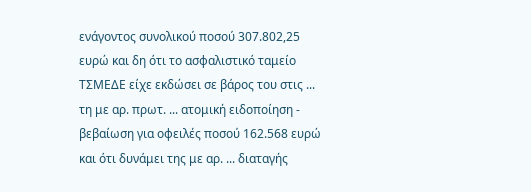ενάγοντος συνολικού ποσού 307.802,25 ευρώ και δη ότι το ασφαλιστικό ταμείο ΤΣΜΕΔΕ είχε εκδώσει σε βάρος του στις ... τη με αρ. πρωτ. ... ατομική ειδοποίηση - βεβαίωση για οφειλές ποσού 162.568 ευρώ και ότι δυνάμει της με αρ. ... διαταγής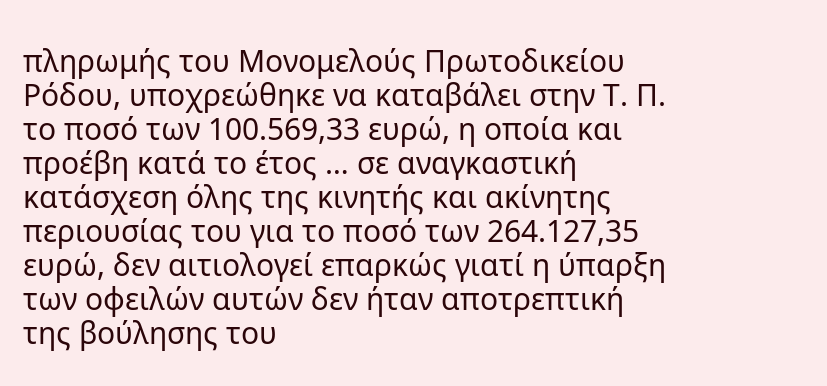πληρωμής του Μονομελούς Πρωτοδικείου Ρόδου, υποχρεώθηκε να καταβάλει στην Τ. Π. το ποσό των 100.569,33 ευρώ, η οποία και προέβη κατά το έτος … σε αναγκαστική κατάσχεση όλης της κινητής και ακίνητης περιουσίας του για το ποσό των 264.127,35 ευρώ, δεν αιτιολογεί επαρκώς γιατί η ύπαρξη των οφειλών αυτών δεν ήταν αποτρεπτική της βούλησης του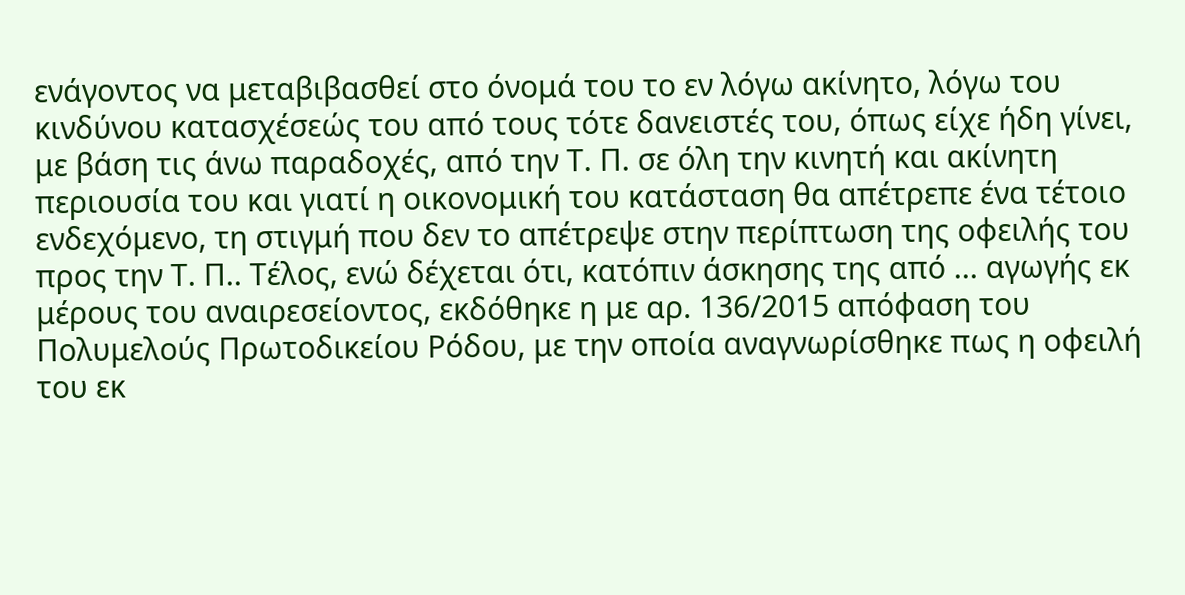ενάγοντος να μεταβιβασθεί στο όνομά του το εν λόγω ακίνητο, λόγω του κινδύνου κατασχέσεώς του από τους τότε δανειστές του, όπως είχε ήδη γίνει, με βάση τις άνω παραδοχές, από την Τ. Π. σε όλη την κινητή και ακίνητη περιουσία του και γιατί η οικονομική του κατάσταση θα απέτρεπε ένα τέτοιο ενδεχόμενο, τη στιγμή που δεν το απέτρεψε στην περίπτωση της οφειλής του προς την Τ. Π.. Τέλος, ενώ δέχεται ότι, κατόπιν άσκησης της από ... αγωγής εκ μέρους του αναιρεσείοντος, εκδόθηκε η με αρ. 136/2015 απόφαση του Πολυμελούς Πρωτοδικείου Ρόδου, με την οποία αναγνωρίσθηκε πως η οφειλή του εκ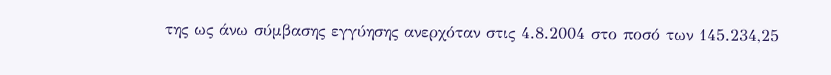της ως άνω σύμβασης εγγύησης ανερχόταν στις 4.8.2004 στο ποσό των 145.234,25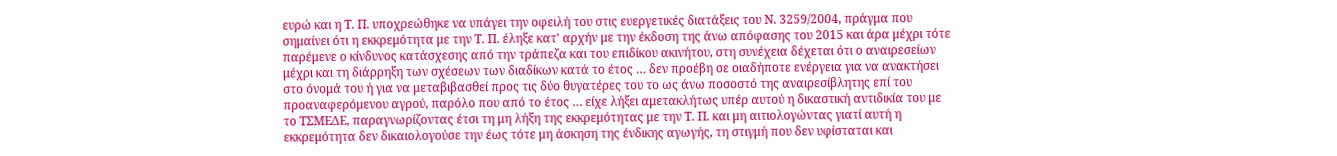ευρώ και η Τ. Π. υποχρεώθηκε να υπάγει την οφειλή του στις ευεργετικές διατάξεις του Ν. 3259/2004, πράγμα που σημαίνει ότι η εκκρεμότητα με την Τ. Π. έληξε κατ' αρχήν με την έκδοση της άνω απόφασης του 2015 και άρα μέχρι τότε παρέμενε ο κίνδυνος κατάσχεσης από την τράπεζα και του επιδίκου ακινήτου, στη συνέχεια δέχεται ότι ο αναιρεσείων μέχρι και τη διάρρηξη των σχέσεων των διαδίκων κατά το έτος … δεν προέβη σε οιαδήποτε ενέργεια για να ανακτήσει στο όνομά του ή για να μεταβιβασθεί προς τις δύο θυγατέρες του το ως άνω ποσοστό της αναιρεσίβλητης επί του προαναφερόμενου αγρού, παρόλο που από το έτος … είχε λήξει αμετακλήτως υπέρ αυτού η δικαστική αντιδικία του με το ΤΣΜΕΔΕ, παραγνωρίζοντας έτσι τη μη λήξη της εκκρεμότητας με την Τ. Π. και μη αιτιολογώντας γιατί αυτή η εκκρεμότητα δεν δικαιολογούσε την έως τότε μη άσκηση της ένδικης αγωγής, τη στιγμή που δεν υφίσταται και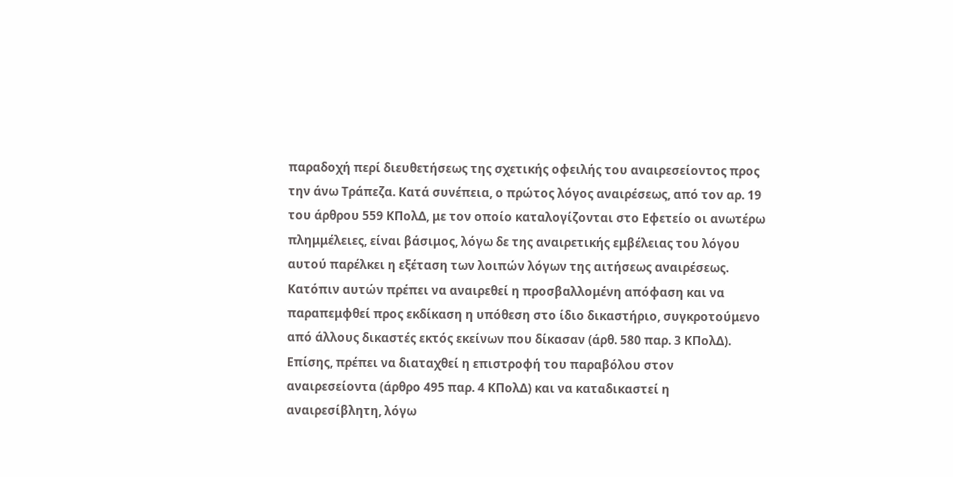παραδοχή περί διευθετήσεως της σχετικής οφειλής του αναιρεσείοντος προς την άνω Τράπεζα. Κατά συνέπεια, ο πρώτος λόγος αναιρέσεως, από τον αρ. 19 του άρθρου 559 ΚΠολΔ, με τον οποίο καταλογίζονται στο Εφετείο οι ανωτέρω πλημμέλειες, είναι βάσιμος, λόγω δε της αναιρετικής εμβέλειας του λόγου αυτού παρέλκει η εξέταση των λοιπών λόγων της αιτήσεως αναιρέσεως. Κατόπιν αυτών πρέπει να αναιρεθεί η προσβαλλομένη απόφαση και να παραπεμφθεί προς εκδίκαση η υπόθεση στο ίδιο δικαστήριο, συγκροτούμενο από άλλους δικαστές εκτός εκείνων που δίκασαν (άρθ. 580 παρ. 3 ΚΠολΔ). Επίσης, πρέπει να διαταχθεί η επιστροφή του παραβόλου στον αναιρεσείοντα (άρθρο 495 παρ. 4 ΚΠολΔ) και να καταδικαστεί η αναιρεσίβλητη, λόγω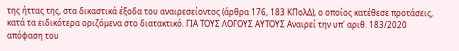της ήττας της, στα δικαστικά έξοδα του αναιρεσείοντος (άρθρα 176, 183 ΚΠολΔ), ο οποίος κατέθεσε προτάσεις, κατά τα ειδικότερα οριζόμενα στο διατακτικό. ΓΙΑ ΤΟΥΣ ΛΟΓΟΥΣ ΑΥΤΟΥΣ Αναιρεί την υπ' αριθ. 183/2020 απόφαση του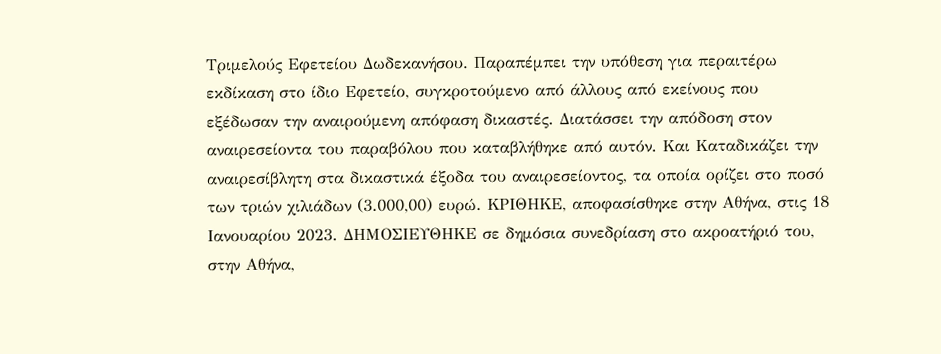Τριμελούς Εφετείου Δωδεκανήσου. Παραπέμπει την υπόθεση για περαιτέρω εκδίκαση στο ίδιο Εφετείο, συγκροτούμενο από άλλους από εκείνους που εξέδωσαν την αναιρούμενη απόφαση δικαστές. Διατάσσει την απόδοση στον αναιρεσείοντα του παραβόλου που καταβλήθηκε από αυτόν. Και Καταδικάζει την αναιρεσίβλητη στα δικαστικά έξοδα του αναιρεσείοντος, τα οποία ορίζει στο ποσό των τριών χιλιάδων (3.000,00) ευρώ. ΚΡΙΘΗΚΕ, αποφασίσθηκε στην Αθήνα, στις 18 Ιανουαρίου 2023. ΔΗΜΟΣΙΕΥΘΗΚΕ σε δημόσια συνεδρίαση στο ακροατήριό του, στην Αθήνα,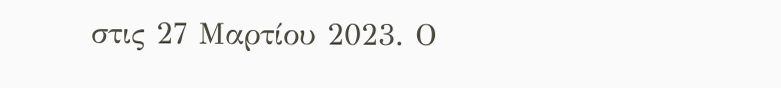στις 27 Μαρτίου 2023. Ο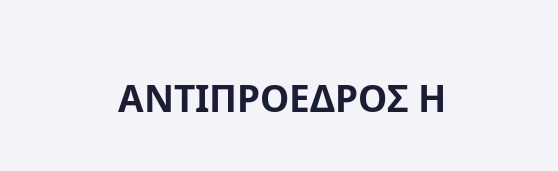ΑΝΤΙΠΡΟΕΔΡΟΣ Η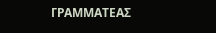ΓΡΑΜΜΑΤΕΑΣ